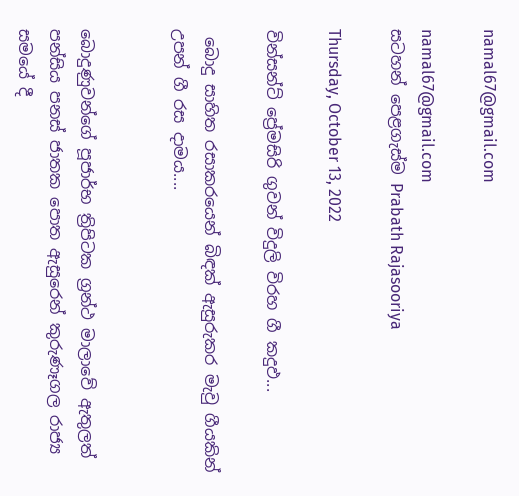namal67@gmail.com

namal67@gmail.com
සටහන් පෙළගැස්ම‍ Prabath Rajasooriya

Thursday, October 13, 2022

වින්සන්ට් ප්‍රේමසිරි ගුවන් විදුලි විරහ ගී කදුඵ...

 බොදු සාහිත රසාකරයෙන් බිඳක් ඇසුරුකර මැවු ගීයකින් උපන් ගී රස දාමය....


බොදුණුවන්ගේ පූජාර්භ ත්‍රිපිටක ග්‍රන්ථ මාලාවේ ඇතුලත් පන්සිය පනස් ජාතක පොත ඇසුරෙන් කුරුණෑගල රාජ්‍ය සමයේ දී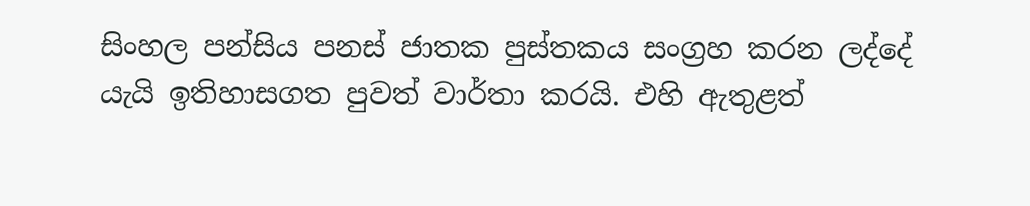සිංහල පන්සිය පනස් ජාතක පුස්තකය සංග්‍රහ කරන ලද්දේ යැයි ඉතිහාසගත පුවත් වාර්තා කරයි. එහි ඇතුළත්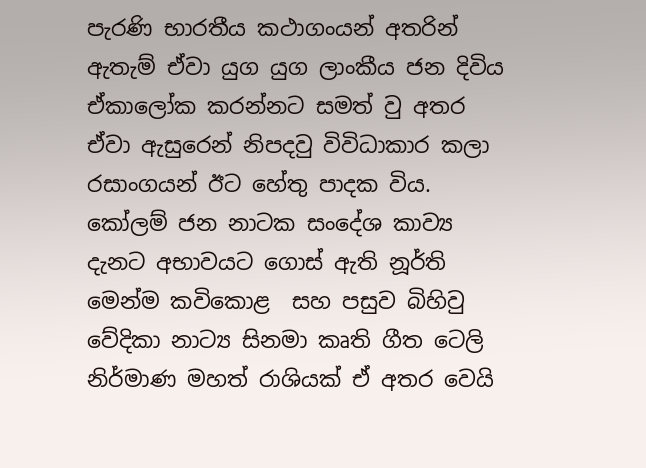පැරණි භාරතීය කථාගංයන් අතරින් ඇතැම් ඒවා යුග යුග ලාංකීය ජන දිවිය ඒකාලෝක කරන්නට සමත් වු අතර ඒවා ඇසුරෙන් නිපදවු විවිධාකාර කලා රසාංගයන් ඊට හේතු පාදක විය. කෝලම් ජන නාටක සංදේශ කාව්‍ය දැනට අභාවයට ගොස් ඇති නූර්ති මෙන්ම කවිකොළ  සහ පසුව බිහිවු වේදිකා නාට්‍ය සිනමා කෘති ගීත ටෙලි නිර්මාණ මහත් රාශියක් ඒ අතර වෙයි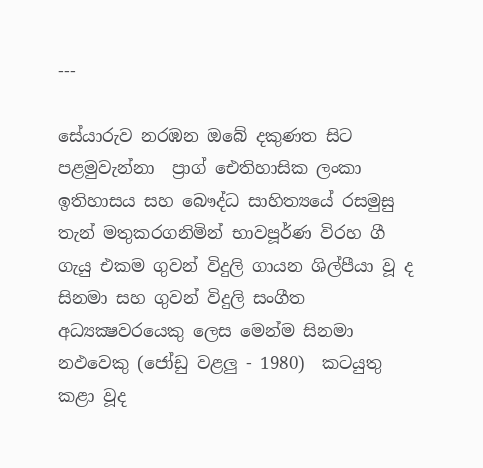---

සේයාරුව නරඹන ඔබේ දකුණත සිට පළමුවැන්නා  ප්‍රාග් ඓතිහාසික ලංකා ඉතිහාසය සහ බෞද්ධ සාහිත්‍යයේ රසමුසු තැන් මතුකරගනිමින් භාවපූර්ණ විරහ ගී ගැයු එකම ගුවන් විදුලි ගායන ශිල්පීයා වූ ද සිනමා සහ ගුවන් විදුලි සංගීත අධ්‍යක්‍ෂවරයෙකු ලෙස මෙන්ම සිනමා නඵවෙකු (ජෝඩු වළලු - 1980)  කටයුතු කළා වූද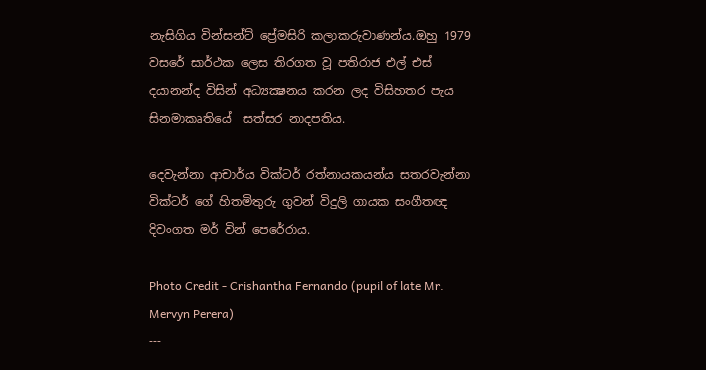නැසිගිය වින්සන්ට් ප්‍රේමසිරි කලාකරුවාණන්ය.ඔහු 1979 වසරේ සාර්ථක ලෙස තිරගත වූ පතිරාජ එල් එස් දයානන්ද විසින් අධ්‍යක්‍ෂනය කරන ලද විසිහතර පැය සිනමාකෘතියේ  සත්සර නාදපතිය.

දෙවැන්නා ආචාර්ය වික්ටර් රත්නායකයන්ය සතරවැන්නා වික්ටර් ගේ හිතමිතුරු ගුවන් විදුලි ගායක සංගීතඥ දිවංගත මර් වින් පෙරේරාය.

Photo Credit - Crishantha Fernando (pupil of late Mr. Mervyn Perera)
---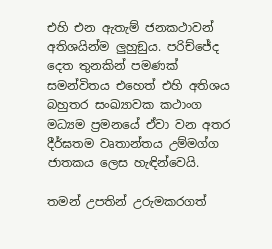එහි එන ඇතැම් ජනකථාවන් අතිශයින්ම ලුහුඞුය. පරිච්ජේද දෙත තුනකින් පමණක් සමන්විතය එහෙත් එහි අතිශය බහුතර සංඛ්‍යාවක කථාංග මධ්‍යම ප්‍රමනයේ ඒවා වන අතර දීර්ඝතම වෘතාන්තය උම්මග්ග ජාතකය ලෙස හැඳින්වෙයි.

තමන් උපතින් උරුමකරගත්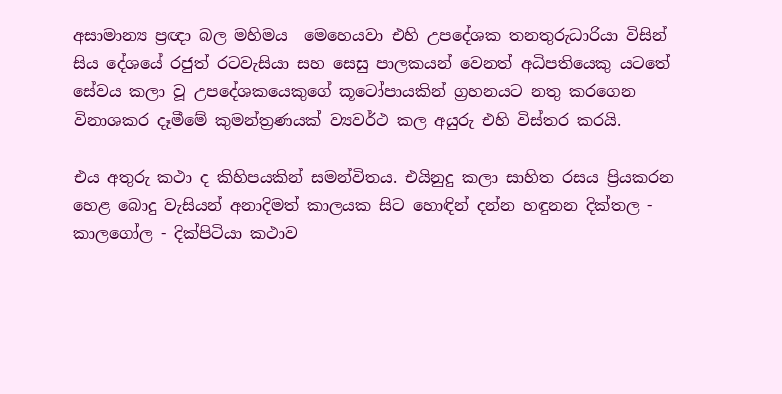අසාමාන්‍ය ප්‍රඥා බල මහිමය  මෙහෙයවා එහි උපදේශක තනතුරුධාරියා විසින් සිය දේශයේ රජුත් රටවැසියා සහ සෙසු පාලකයන් වෙනත් අධිපතියෙකු යටතේ සේවය කලා වූ උපදේශකයෙකුගේ කූටෝපායකින් ග්‍රහනයට නතු කරගෙන විනාශකර දෑමීමේ කුමන්ත්‍රණයක් ව්‍යවර්ථ කල අයුරු එහි විස්තර කරයි.

එය අතුරු කථා ද කිහිපයකින් සමන්විතය. එයිනුදු කලා සාහිත රසය ප්‍රියකරන හෙළ බොදු වැසියන් අනාදිමත් කාලයක සිට හොඳින් දන්න හඳුනන දික්තල - කාලගෝල - දික්පිටියා කථාව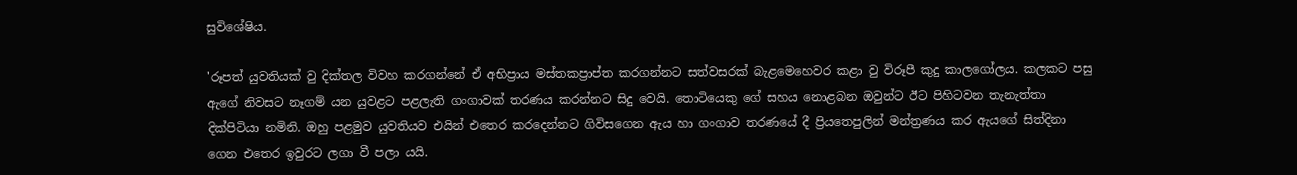සුවිශේෂිය.

'රූපත් යුවතියක් වු දික්තල විවහ කරගන්නේ ඒ අභිප්‍රාය මස්තකප්‍රාප්ත කරගන්නට සත්වසරක් බැළමෙහෙවර කළා වු විරූපී කුදු කාලගෝලය. කලකට පසු ඇගේ නිවසට නෑගම් යන යුවළට පළලැති ගංගාවක් තරණය කරන්නට සිදු වෙයි. තොටියෙකු ගේ සහය නොළබන ඔවුන්ට ඊට පිහිටවන තැනැත්තා දික්පිටියා නමිනි. ඔහු පළමුව යුවතියව එයින් එතෙර කරදෙන්නට ගිවිසගෙන ඇය හා ගංගාව තරණයේ දී ප්‍රියතෙපුලින් මන්ත්‍රණය කර ඇයගේ සිත්දිනා ගෙන එතෙර ඉවුරට ලගා වී පලා යයි.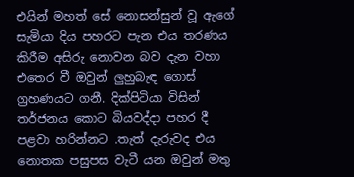එයින් මහත් සේ නොසන්සුන් වූ ඇගේ සැමියා දිය පහරට පැන එය තරණය කිරීම අසිරු නොවන බව දැන වහා එතෙර වී ඔවුන් ලුහුබැඳ ගොස් ග්‍රහණයට ගනී. දික්පිටියා විසින් තර්ජනය කොට බියවද්දා පහර දී පළවා හරින්නට .තැත් දැරුවද එය නොතක පසුපස වැටී යන ඔවුන් මතු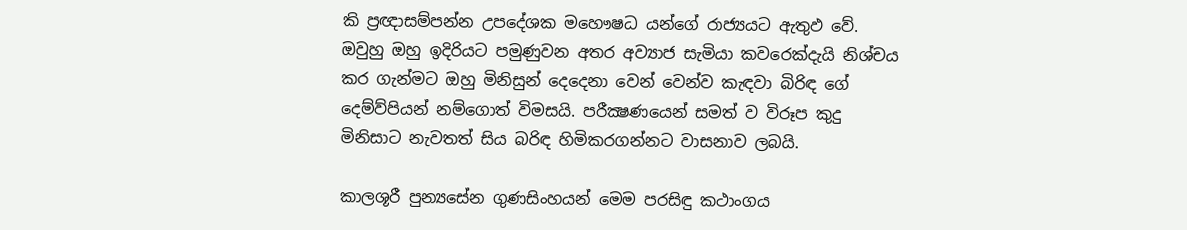කි ප්‍රඥාසම්පන්න උපදේශක මහෞෂධ යන්ගේ රාජ්‍යයට ඇතුඵ වේ. ඔවුහු ඔහු ඉදිරියට පමුණුවන අතර අව්‍යාජ සැමියා කවරෙක්දැයි නිශ්චය කර ගැන්මට ඔහු මිනිසුන් දෙදෙනා වෙන් වෙන්ව කැඳවා බිරිඳ ගේ දෙම්ව්පියන් නම්ගොත් විමසයි. පරීක්‍ෂණයෙන් සමත් ව විරූප කුදු මිනිසාට නැවතත් සිය බරිඳ හිමිකරගන්නට වාසනාව ලබයි.

කාලශූරී පුන්‍යසේන ගුණසිංහයන් මෙම පරසිඳු කථාංගය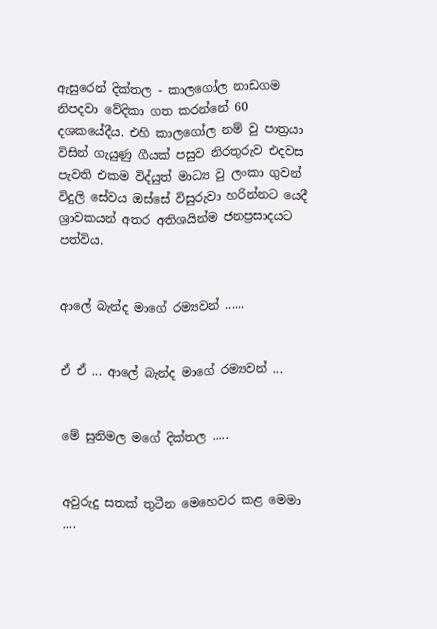ඇසුරෙන් දික්තල - කාලගෝල නාඩගම නිපදවා වේදිකා ගත කරන්නේ 60 දශකයේදීය. එහි කාලගෝල නම් වු පාත්‍රයා විසින් ගැයුණු ගීයක් පසුව නිරතුරුව එදවස පැවති එකම විද්යුත් මාධ්‍ය වු ලංකා ගුවන් විදුලි සේවය ඔස්සේ විසුරුවා හරින්නට යෙදී ශ්‍රාවකයන් අතර අතිශයින්ම ජනප්‍රසාදයට පත්විය.


ආලේ බැන්ද මාගේ රම්‍යවන් ......


ඒ ඒ ... ආලේ බැන්ද මාගේ රම්‍යවන් ...


මේ සුනිමල මගේ දික්තල .....


අවුරුදු සතක් තුටීන මෙහෙවර කළ මෙමා ....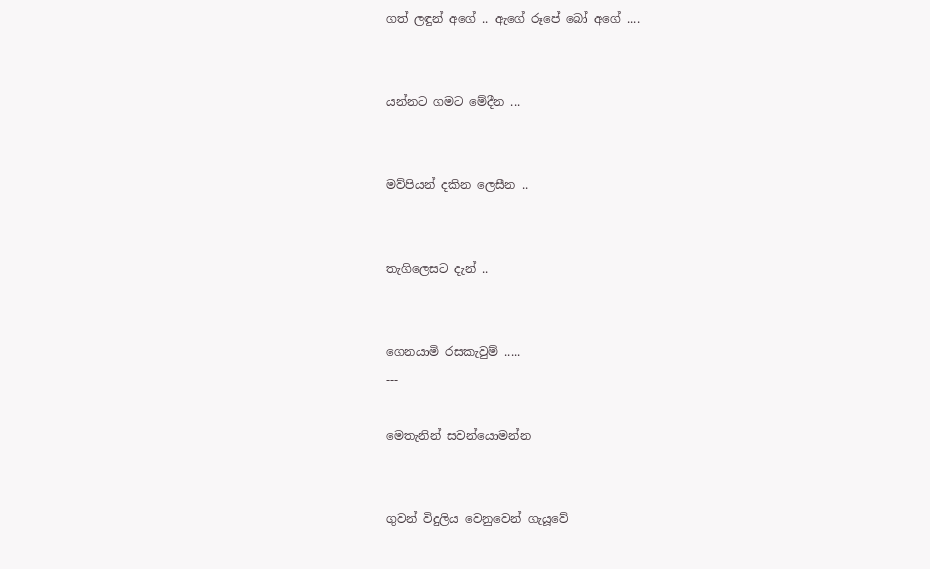ගත් ලඳුන් අගේ .. ඇගේ රූපේ බෝ අගේ ....


යන්නට ගමට මේදීන ...


මව්පියන් දකින ලෙසීන ..


තැගිලෙසට දැන් ..


ගෙනයාමි රසකැවුම් .....
---

මෙතැනින් සවන්යොමන්න


ගුවන් විදුලිය වෙනුවෙන් ගැයූවේ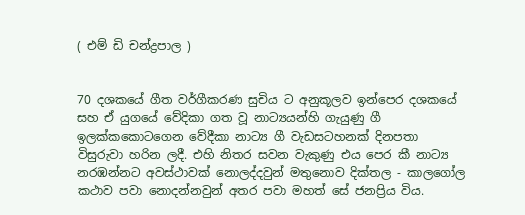( එම් ඩි චන්ද්‍රපාල )


70 දශකයේ ගීත වර්ගීකරණ සුචිය ට අනුකූලව ඉන්පෙර දශකයේ සහ ඒ යුගයේ වේදිකා ගත වූ නාට්‍යයන්හි ගැයුණු ගී ඉලක්කකොටගෙන වේදීකා නාට්‍ය ගී වැඩසටහනක් දිනපතා විසුරුවා හරින ලදී. එහි නිතර සවන වැකුණු එය පෙර කී නාට්‍ය නරඹන්නට අවස්ථාවක් නොලද්දවුන් මතුනොව දික්තල - කාලගෝල කථාව පවා නොදන්නවුන් අතර පවා මහත් සේ ජනප්‍රිය විය.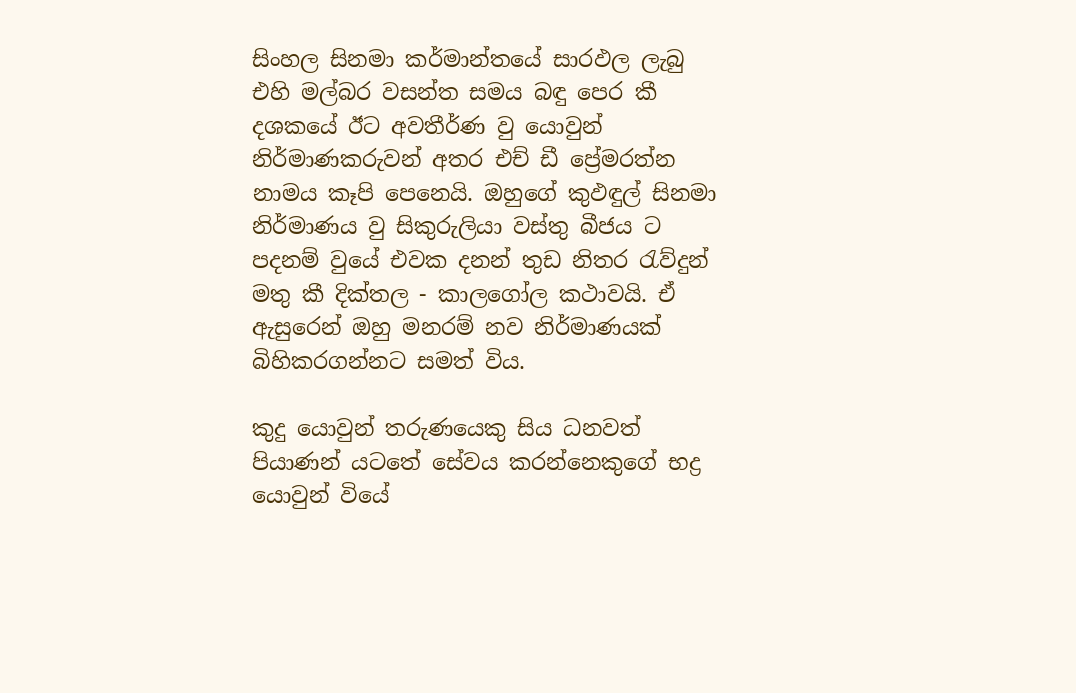සිංහල සිනමා කර්මාන්තයේ සාරඵල ලැබු එහි මල්බර වසන්ත සමය බඳු පෙර කී දශකයේ ඊට අවතීර්ණ වු යොවුන් නිර්මාණකරුවන් අතර එච් ඩී ප්‍රේමරත්න නාමය කෑපි පෙනෙයි. ඔහුගේ කුඵඳුල් සිනමා නිර්මාණය වු සිකුරුලියා වස්තු බීජය ට පදනම් වුයේ එවක දනන් තුඩ නිතර රැව්දුන් මතු කී දික්තල - කාලගෝල කථාවයි. ඒ ඇසුරෙන් ඔහු මනරම් නව නිර්මාණයක් බිහිකරගන්නට සමත් විය.

කුදු යොවුන් තරුණයෙකු සිය ධනවත් පියාණන් යටතේ සේවය කරන්නෙකුගේ භද්‍ර යොවුන් වියේ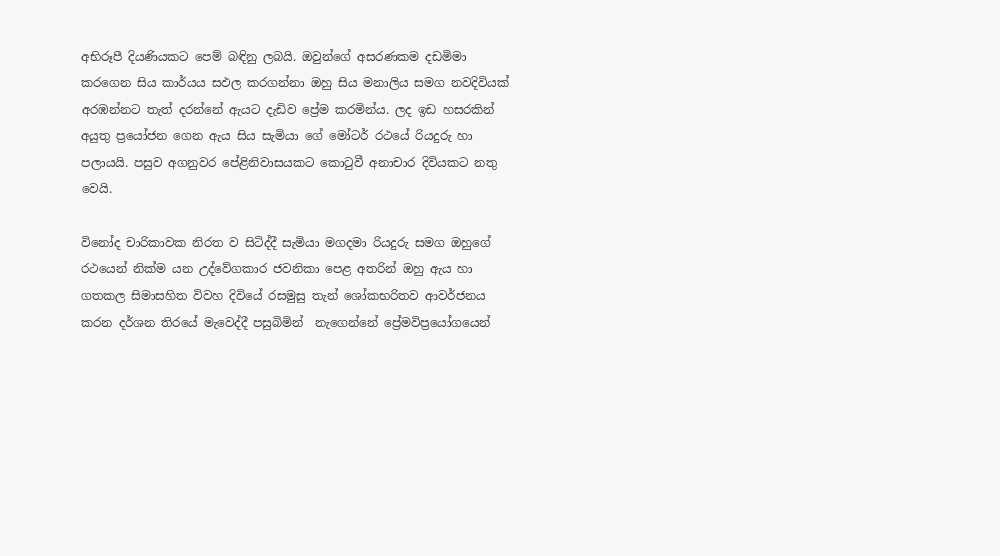අභිරූපී දියණියකට පෙම් බඳිනු ලබයි. ඔවුන්ගේ අසරණකම දඩමිමා කරගෙන සිය කාර්යය සඵල කරගන්නා ඔහු සිය මනාලිය සමග නවදිවියක් අරඹන්නට තැත් දරන්නේ ඇයට දැඩිව ප්‍රේම කරමින්ය. ලද ඉඩ හසරකින් අයුතු ප්‍රයෝජන ගෙන ඇය සිය සැමියා ගේ මෝටර් රථයේ රියදුරු හා පලායයි. පසුව අගනුවර පේළිනිවාසයකට කොටුවී අනාචාර දිවියකට නතු වෙයි.

විනෝද චාරිකාවක නිරත ව සිටිද්දී සැමියා මගදමා රියදුරු සමග ඔහුගේ රථයෙන් නික්ම යන උද්වේගකාර ජවනිකා පෙළ අතරින් ඔහු ඇය හා ගතකල සිමාසහිත විවහ දිවියේ රසමුසු තැන් ශෝකභරිතව ආවර්ජනය කරන දර්ශන තිරයේ මැවෙද්දී පසුබිමින්  නැගෙන්නේ ප්‍රේමවිප්‍රයෝගයෙන්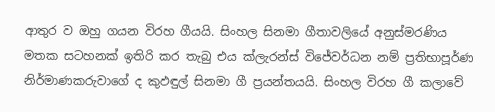ආතුර ව ඔහු ගයන විරහ ගීයයි. සිංහල සිනමා ගීතාවලියේ අනුස්මරණිය මතක සටහනක් ඉතිරි කර තැබු එය ක්ලැරන්ස් විජේවර්ධන නම් ප්‍රතිභාපූර්ණ නිර්මාණකරුවාගේ ද කුඵඳුල් සිනමා ගී ප්‍රයන්තයයි. සිංහල විරහ ගී කලාවේ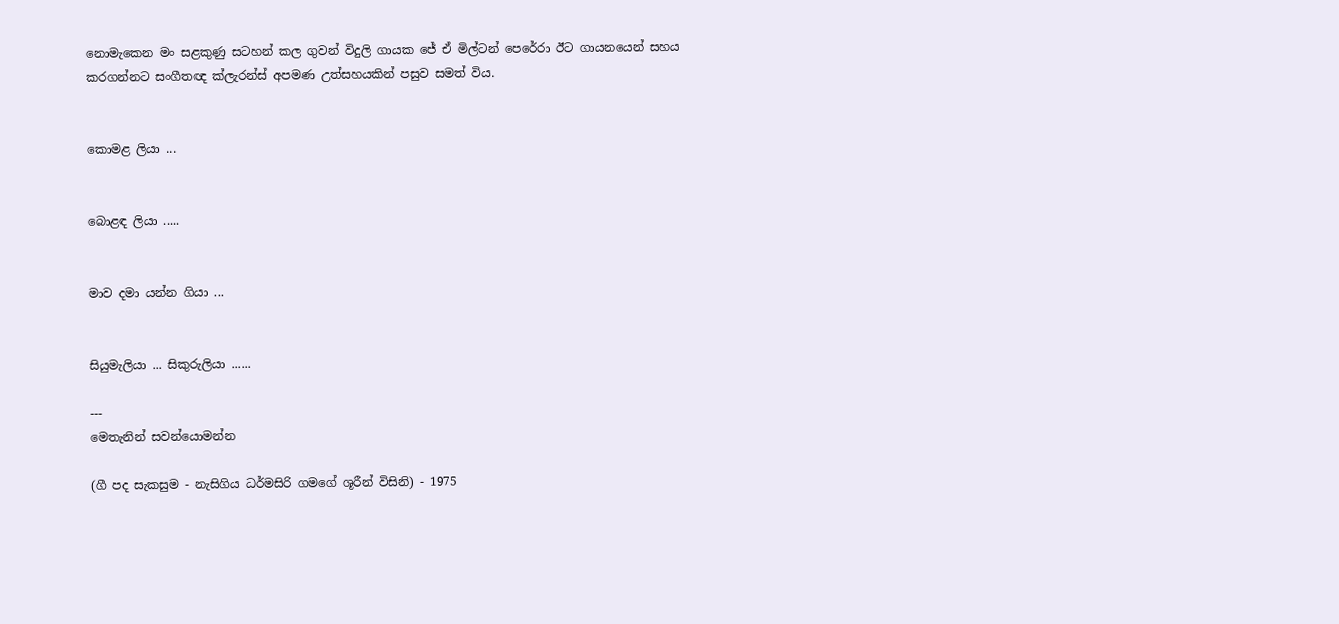නොමැකෙන මං සළකුණු සටහන් කල ගුවන් විදුලි ගායක ජේ ඒ මිල්ටන් පෙරේරා ඊට ගායනයෙන් සහය කරගන්නට සංගීතඥ ක්ලැරන්ස් අපමණ උත්සහයකින් පසුව සමත් විය.


කොමළ ලියා ...


බොළඳ ලියා .....


මාව දමා යන්න ගියා ...


සියුමැලියා ... සිකුරුලියා ......

---
මෙතැනින් සවන්යොමන්න

(ගී පද සැකසුම - නැසිගිය ධර්මසිරි ගමගේ ශූරීන් විසිනි) - 1975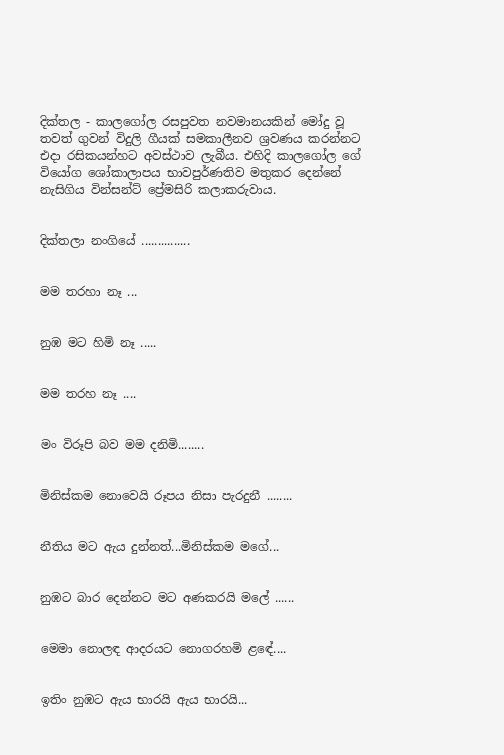දික්තල - කාලගෝල රසපුවත නවමානයකින් මෝදු වූ තවත් ගුවන් විදුලි ගීයක් සමකාලීනව ශ්‍රවණය කරන්නට එදා රසිකයන්හට අවස්ථාව ලැබීය. එහිදි කාලගෝල ගේ වියෝග ශෝකාලාපය භාවපුර්ණතිව මතුකර දෙන්නේ නැසිගිය වින්සන්ට් ප්‍රේමසිරි කලාකරුවාය.


දික්තලා නංගියේ ...............


මම තරහා නෑ ...


නුඹ මට හිමි නෑ .....


මම තරහ නෑ ....


මං විරූපි බව මම දනිමි........


මිනිස්කම නොවෙයි රූපය නිසා පැරදුනී ........


නීතිය මට ඇය දුන්නත්...මිනිස්කම මගේ...


නුඹට බාර දෙන්නට මට අණකරයි මලේ ......


මෙමා නොලඳ ආදරයට නොගරහමි ළඳේ....


ඉතිං නුඹට ඇය භාරයි ඇය භාරයි...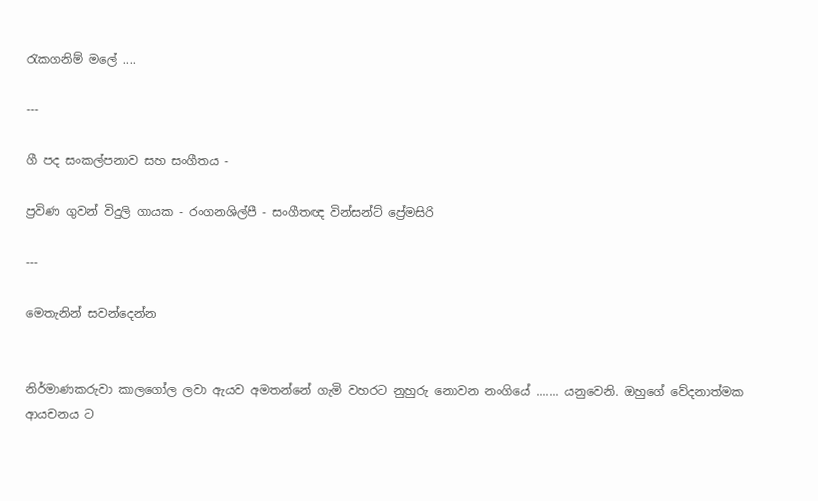රැකගනිම් මලේ ....

---

ගී පද සංකල්පනාව සහ සංගීතය -

ප්‍රවිණ ගුවන් විදුලි ගායක - රංගනශිල්පී - සංගීතඥ වින්සන්ට් ප්‍රේමසිරි

---

මෙතැනින් සවන්දෙන්න


නිර්මාණකරුවා කාලගෝල ලවා ඇයව අමතන්නේ ගැමි වහරට නුහුරු නොවන නංගියේ ....... යනුවෙනි. ඔහුගේ වේදනාත්මක ආයචනය ට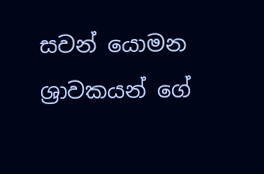සවන් යොමන ශ්‍රාවකයන් ගේ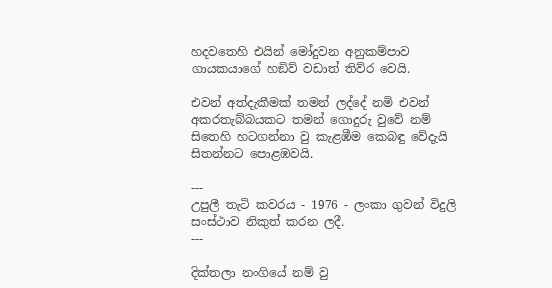හදවතෙහි එයින් මෝදුවන අනුකම්පාව ගායකයාගේ හඞිව් වඩාත් තිව්ර වෙයි.

එවන් අත්දැකීමක් තමන් ලද්දේ නමි එවන් අකරතැබ්බයකට තමන් ගොදුරු වුවේ නම් සිතෙහි හටගන්නා වු කැළඹීම කෙබඳු වේදැයි සිතන්නට පොළඹවයි.

---
උපුලී තැටි කවරය - 1976 - ලංකා ගුවන් විදුලි සංස්ථාව නිකුත් කරන ලදී.
---

දික්තලා නංගියේ නම් වු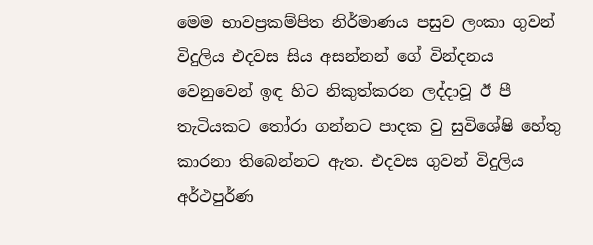මෙම භාවප්‍රකම්පිත නිර්මාණය පසුව ලංකා ගුවන් විදුලිය එදවස සිය අසන්නන් ගේ වින්දනය වෙනුවෙන් ඉඳ හිට නිකුත්කරන ලද්දාවූ ඊ පී  තැටියකට තෝරා ගන්නට පාදක වු සුවිශේෂි හේතු කාරනා තිබෙන්නට ඇත. එදවස ගුවන් විදුලිය අර්ථපුර්ණ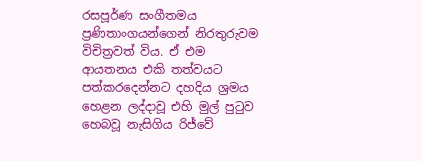රසපූර්ණ සංගීතමය ප්‍රණිතාංගයන්ගෙන් නිරතුරුවම විචිත්‍රවත් විය. ඒ එම ආයතනය එකි තත්වයට පත්කරදෙන්නට දහදිය ශ්‍රමය හෙළන ලද්දාවූ එහි මුල් පුටුව හෙබවූ නැසිගිය රිජ්වේ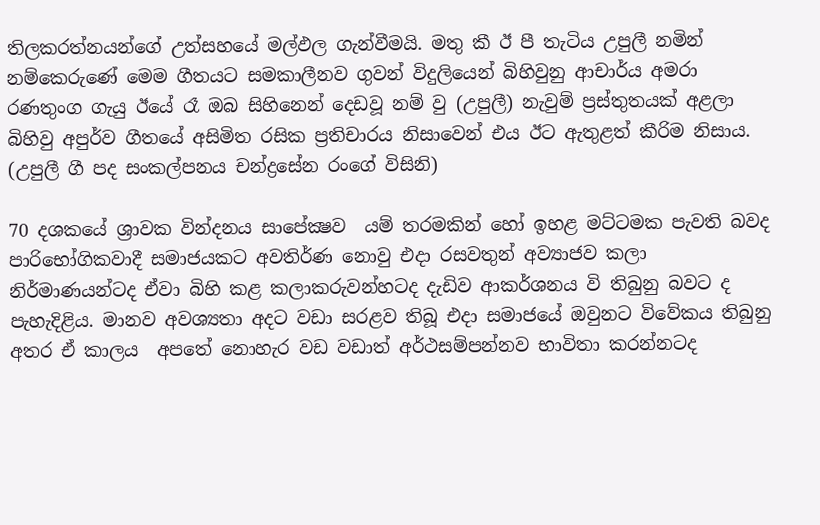තිලකරත්නයන්ගේ උත්සහයේ මල්ඵල ගැන්වීමයි. මතු කී ඊ පී තැටිය උපුලී නමින් නම්කෙරුණේ මෙම ගීතයට සමකාලීනව ගුවන් විදුලියෙන් බිහිවුනු ආචාර්ය අමරා රණතුංග ගැයු ඊයේ රෑ ඔබ සිහිනෙන් දෙඩවූ නම් වු (උපුලී) නැවුම් ප්‍රස්තුතයක් අළලා බිහිවු අපුර්ව ගීතයේ අසිමිත රසික ප්‍රතිචාරය නිසාවෙන් එය ඊට ඇතුළත් කීරිම නිසාය. (උපුලී ගී පද සංකල්පනය චන්ද්‍රසේන රංගේ විසිනි)

70 දශකයේ ශ්‍රාවක වින්දනය සාපේක්‍ෂව  යම් තරමකින් හෝ ඉහළ මට්ටමක පැවති බවද පාරිභෝගිකවාදී සමාජයකට අවතිර්ණ නොවු එදා රසවතුන් අව්‍යාජව කලා නිර්මාණයන්ටද ඒවා බිහි කළ කලාකරුවන්හටද දැඩිව ආකර්ශනය වි තිබුනු බවට ද පැහැදිළිය. මානව අවශ්‍යතා අදට වඩා සරළව තිබූ එදා සමාජයේ ඔවුනට විවේකය තිබුනු අතර ඒ කාලය  අපතේ නොහැර වඩ වඩාත් අර්ථසම්පන්නව භාවිතා කරන්නටද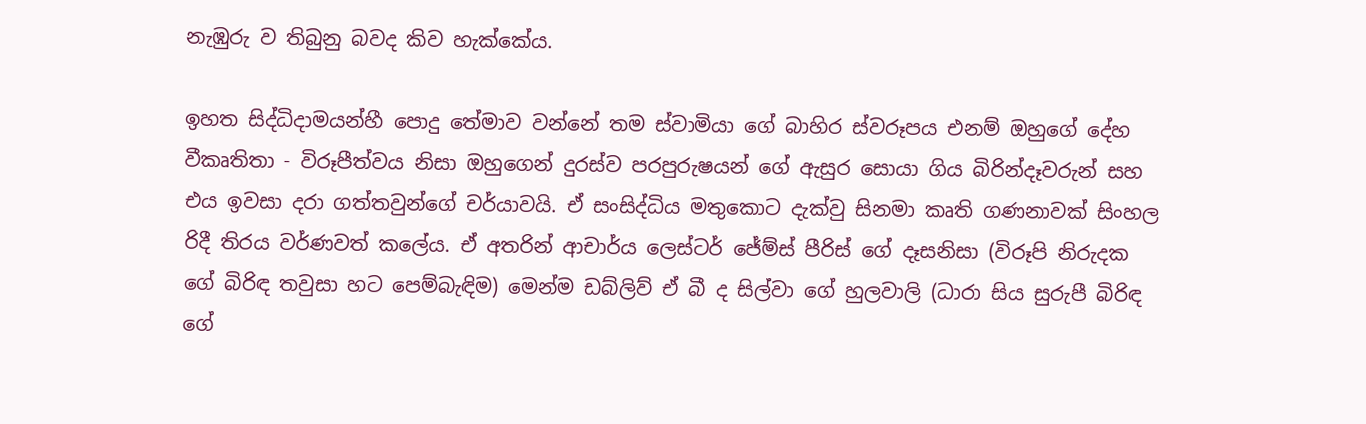නැඹුරු ව තිබුනු බවද කිව හැක්කේය.

ඉහත සිද්ධිදාමයන්හී පොදු තේමාව වන්නේ තම ස්වාමියා ගේ බාහිර ස්වරූපය එනම් ඔහුගේ දේහ වීකෘතිතා - විරූපීත්වය නිසා ඔහුගෙන් දුරස්ව පරපුරුෂයන් ගේ ඇසුර සොයා ගිය බිරින්දෑවරුන් සහ එය ඉවසා දරා ගත්තවුන්ගේ චර්යාවයි. ඒ සංසිද්ධිය මතුකොට දැක්වු සිනමා කෘති ගණනාවක් සිංහල රිදී තිරය වර්ණවත් කලේය. ඒ අතරින් ආචාර්ය ලෙස්ටර් ජේම්ස් පීරිස් ගේ දෑසනිසා (විරූපි නිරුදක ගේ බිරිඳ තවුසා හට පෙම්බැඳිම) මෙන්ම ඩබ්ලිව් ඒ බී ද සිල්වා ගේ හුලවාලි (ධාරා සිය සුරුපී බිරිඳ ගේ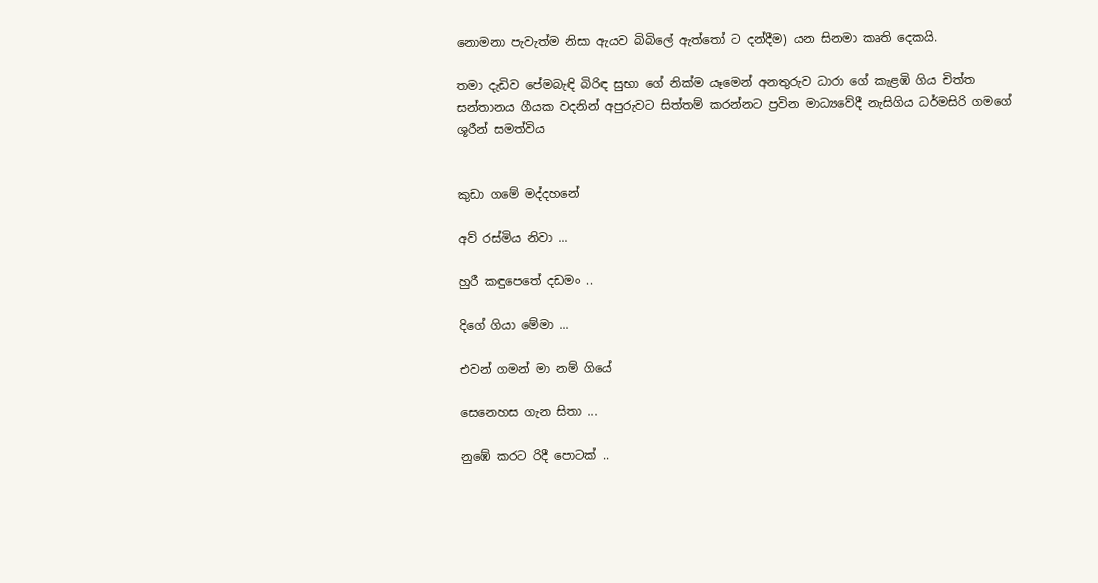නොමනා පැවැත්ම නිසා ඇයව බිබිලේ ඇත්තෝ ට දන්දීම) යන සිනමා කෘති දෙකයි.

තමා දැඩිව පේමබැඳි බිරිඳ සුභා ගේ නික්ම යෑමෙන් අනතුරුව ධාරා ගේ කැළඹි ගිය චිත්ත සන්තානය ගීයක වදනින් අපුරුවට සිත්තම් කරන්නට ප්‍රවින මාධ්‍යවේදී නැසිගිය ධර්මසිරි ගමගේ ශූරීන් සමත්විය


කුඩා ගමේ මද්දහනේ

අව් රස්මිය නිවා ...

හුරී කඳුපෙතේ දඩමං ..

දිගේ ගියා මේමා ...

එවන් ගමන් මා නම් ගියේ

සෙනෙහස ගැන සිතා ...

නුඹේ කරට රිදී පොටක් ..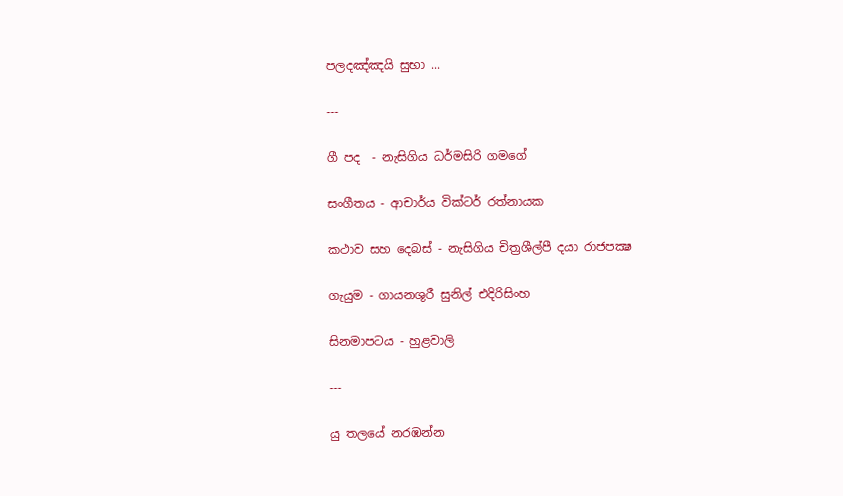පලදඤ්ඤයි සුභා ...

---

ගී පද  - නැසිගිය ධර්මසිරි ගමගේ

සංගීතය - ආචාර්ය වික්ටර් රත්නායක

කථාව සහ දෙබස් - නැසිගිය චිත්‍රශීල්පී දයා රාජපක්‍ෂ

ගැයුම - ගායනශුරී සුනිල් එදිරිසිංහ

සිනමාපටය - හුළවාලි

---

යු තලයේ නරඹන්න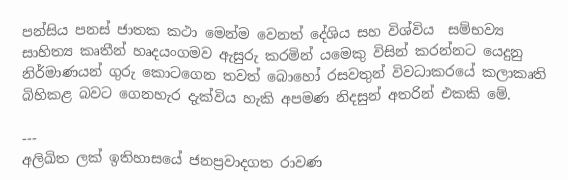පන්සිය පනස් ජාතක කථා මෙන්ම වෙනත් දේශිය සහ විශ්විය  සම්භව්‍ය සාහිත්‍ය කෘතීන් හෘදයංගමව ඇසුරු කරමින් යමෙකු විසින් කරන්නට යෙදුනු නිර්මාණයන් ගුරු කොටගෙන තවත් බොහෝ රසවතුන් විවධාකරයේ කලාකෘති බිහිකළ බවට ගෙනහැර දැක්විය හැකි අපමණ නිදසුන් අතරින් එකකි මේ.

---
අලිඛිත ලක් ඉතිහාසයේ ජනප්‍රවාදගත රාවණ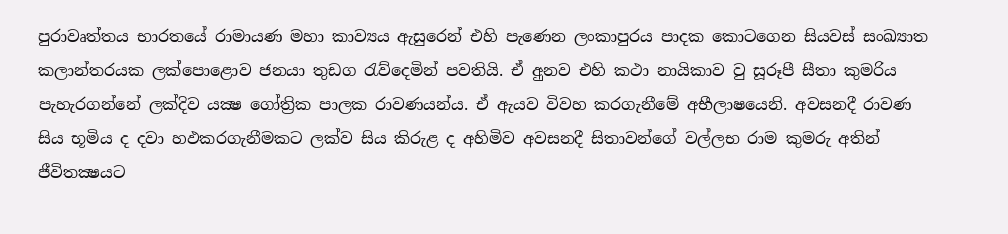පුරාවෘත්තය භාරතයේ රාමායණ මහා කාව්‍යය ඇසුරෙන් එහි පැණෙන ලංකාපුරය පාදක කොටගෙන සියවස් සංඛ්‍යාත කලාන්තරයක ලක්පොළොව ජනයා තුඩග රැව්දෙමින් පවතියි. ඒ අුනව එහි කථා නායිකාව වු සූරූපී සීතා කුමරිය පැහැරගන්නේ ලක්දිව යක්‍ෂ ගෝත්‍රික පාලක රාවණයන්ය. ඒ ඇයව විවහ කරගැනීමේ අභීලාෂයෙනි. අවසනදී රාවණ සිය භූමිය ද දවා හඵකරගැනීමකට ලක්ව සිය කිරුළ ද අහිමිව අවසනදී සිතාවන්ගේ වල්ලභ රාම කුමරු අතින් ජීවිතක්‍ෂයට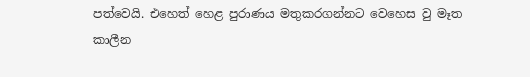පත්වෙයි. එහෙත් හෙළ පුරාණය මතුකරගන්නට වෙහෙස වු මෑත කාලීන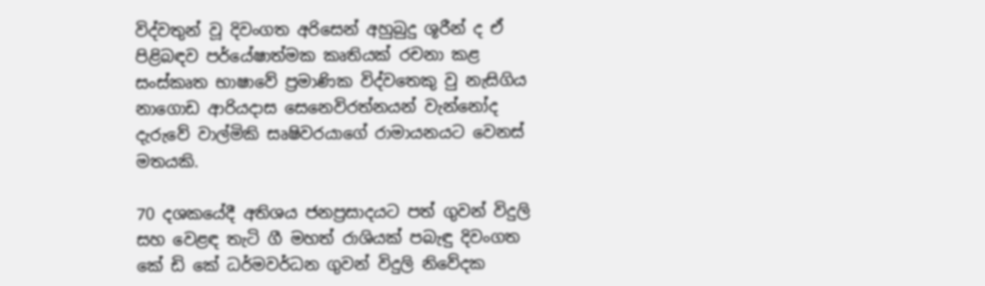විද්වතුන් වූ දිවංගත අරිසෙන් අහුබුදු ශූරීන් ද ඒ පිළිබඳව පර්යේෂාත්මක කෘතියක් රචනා කළ සංස්කෘත භාෂාවේ ප්‍රමාණික විද්වතෙකු වු නැසිගිය නාගොඩ ආරියදාස සෙනෙවිරත්නයන් වැන්නෝද දැරුවේ වාල්මිකි සෘෂිවරයාගේ රාමායනයට වෙනස් මතයකි.

70 දශකයේදී අතිශය ජනප්‍රසාදයට පත් ගුවන් විදුලි සහ වෙළඳ තැටි ගී මහත් රාශියක් පබැඳු දිවංගත කේ ඩි කේ ධර්මවර්ධන ගුවන් විදුලි නිවේදක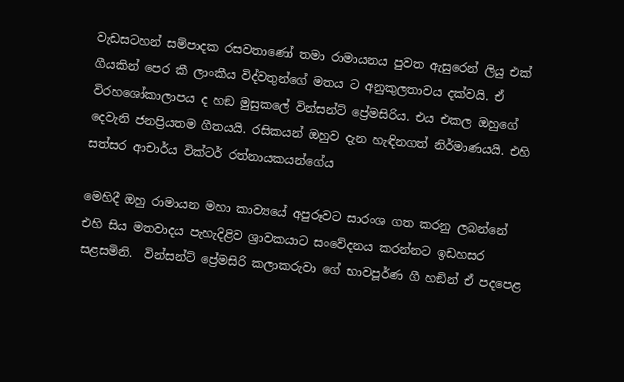වැඩසටහන් සම්පාදක රසවතාණෝ තමා රාමායනය පුවත ඇසුරෙන් ලියු එක් ගීයකින් පෙර කී ලාංකීය විද්වතුන්ගේ මතය ට අනුකුලතාවය දක්වයි. ඒ විරහශෝකාලාපය ද හඞ මුසුකලේ වින්සන්ට් ප්‍රේමසිරිය. එය එකල ඔහුගේ දෙවැනි ජනප්‍රියතම ගීතයයි. රසිකයන් ඔහුව දැන හැඳිනගත් නිර්මාණයයි. එහි සත්සර ආචාර්ය වික්ටර් රත්නායකයන්ගේය

මෙහිදී ඔහු රාමායන මහා කාව්‍යයේ අපුරූවට සාරංශ ගත කරනු ලබන්නේ එහි සිය මතවාදය පැහැදිළිව ශ්‍රාවකයාට සංවේදනය කරන්නට ඉඩහසර සළසමිනි.  වින්සන්ට් ප්‍රේමසිරි කලාකරුවා ගේ භාවපූර්ණ ගී හඞින් ඒ පදපෙළ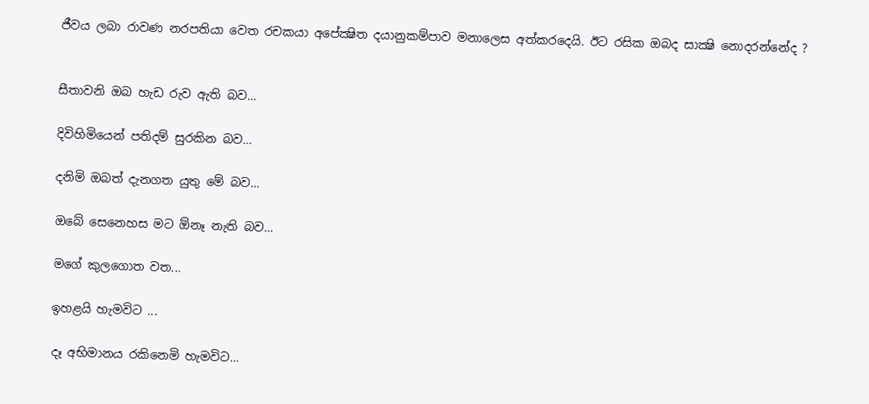ජීවය ලබා රාවණ නරපතියා වෙත රචකයා අපේක්‍ෂිත දයානුකම්පාව මනාලෙස අත්කරදෙයි. ඊට රසික ඔබද සාක්‍ෂි නොදරන්නේද ?


සීතාවනි ඔබ හැඩ රුව ඇති බව...

දිවිහිමියෙන් පතිදම් සුරකින බව...

දනිමි ඔබත් දැනගත යුතු මේ බව...

ඔබේ සෙනෙහස මට ඕනෑ නැති බව...

මගේ කුලගොත වත...

ඉහළයි හැමවිට ...

දෑ අභිමානය රකිනෙමි හැමවිට...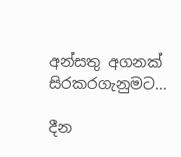අන්සතු අගනක් සිරකරගැනුමට...

දීන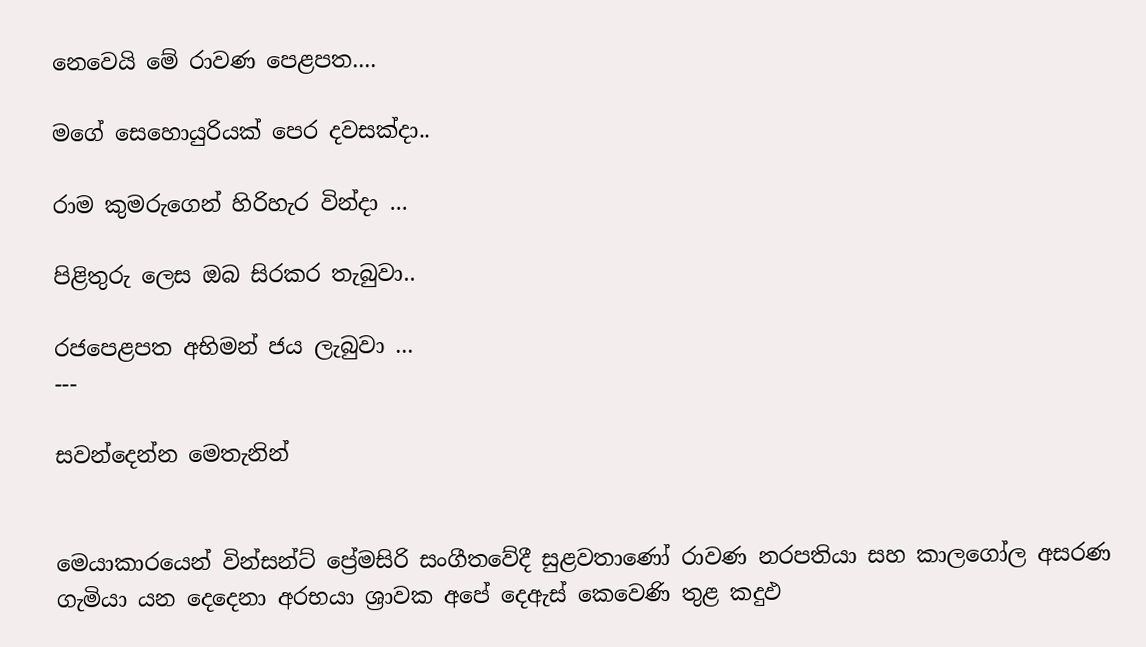නෙවෙයි මේ රාවණ පෙළපත....

මගේ සෙහොයුරියක් පෙර දවසක්දා..

රාම කුමරුගෙන් හිරිහැර වින්දා ...

පිළිතුරු ලෙස ඔබ සිරකර තැබුවා..

රජපෙළපත අභිමන් ජය ලැබුවා ...
---

සවන්දෙන්න මෙතැනින්


මෙයාකාරයෙන් වින්සන්ට් ප්‍රේමසිරි සංගීතවේදී සුළවතාණෝ රාවණ නරපතියා සහ කාලගෝල අසරණ ගැමියා යන දෙදෙනා අරභයා ශ්‍රාවක අපේ දෙඇස් කෙවෙණි තුළ කදුඵ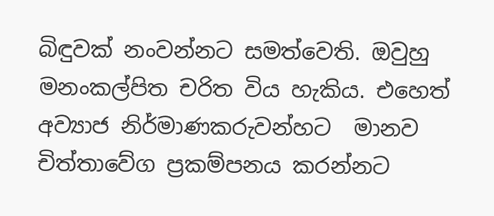බිඳුවක් නංවන්නට සමත්වෙති. ඔවුහු මනංකල්පිත චරිත විය හැකිය. එහෙත් අව්‍යාජ නිර්මාණකරුවන්හට  මානව චිත්තාවේග ප්‍රකම්පනය කරන්නට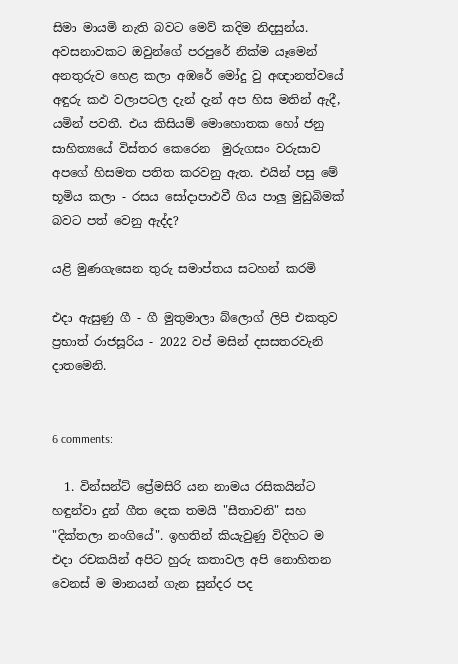සිමා මායමි නැති බවට මෙව් කදිම නිදසුන්ය. අවසනාවකට ඔවුන්ගේ පරපුරේ නික්ම යෑමෙන් අනතුරුව හෙළ කලා අඹරේ මෝදු වු අඥානත්වයේ අඳුරු කඵ වලාපටල දැන් දැන් අප හිස මතින් ඇදී, යමින් පවතී. එය කිසියම් මොහොතක හෝ ජනු සාහිත්‍යයේ විස්තර කෙරෙන  මුරුගසං වරුසාව අපගේ හිසමත පතිත කරවනු ඇත. එයින් පසු මේ භූමිය කලා - රසය සෝදාපාඵවී ගිය පාලු මුඩුබිමක් බවට පත් වෙනු ඇද්ද?

යළි මුණගැසෙන තුරු සමාප්තය සටහන් කරමි

එදා ඇසුණු ගී - ගී මුතුමාලා බ්ලොග් ලිපි එකතුව
ප්‍රභාත් රාජසූරිය - 2022 වප් මසින් දසසතරවැනි දාතමෙනි.


6 comments:

  1. වින්සන්ට් ප්‍රේමසිරි යන නාමය රසිකයින්ට හඳුන්වා දුන් ගීත දෙක තමයි "සීතාවනි" සහ "දික්තලා නංගියේ". ඉහතින් කියැවුණු විදිහට ම එදා රචකයින් අපිට හුරු කතාවල අපි නොහිතන වෙනස් ම මානයන් ගැන සුන්දර පද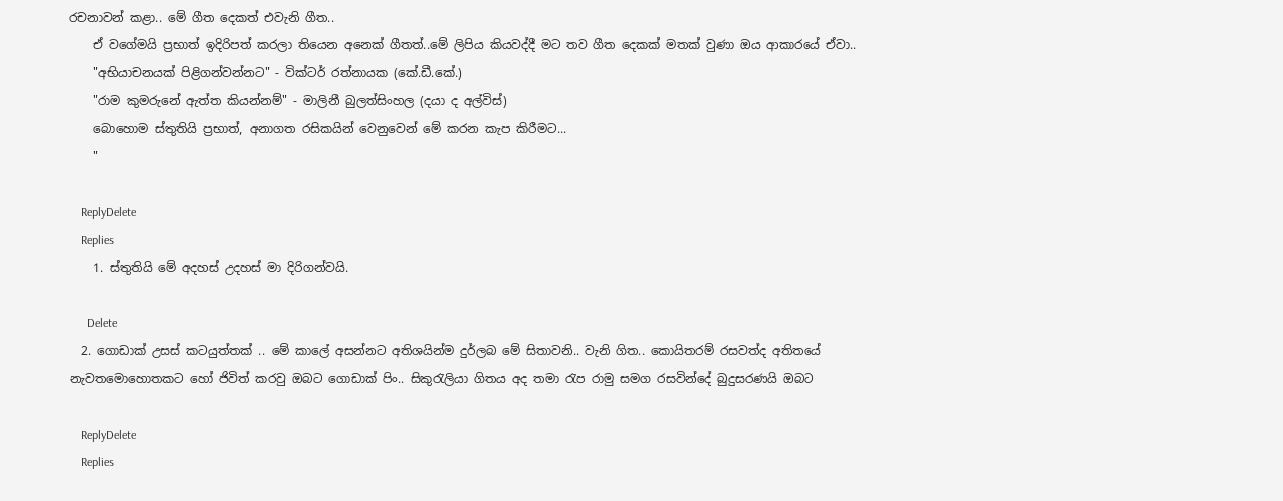රචනාවන් කළා.. මේ ගීත දෙකත් එවැනි ගීත..
    ඒ වගේම‍යි ප්‍රභාත් ඉදිරිපත් කරලා තියෙන අනෙක් ගීතත්..මේ ලිපිය කියවද්දී මට තව ගීත දෙකක් මතක් වුණා ඔය ආකාරයේ ඒවා..
    "අභියාචනයක් පිළිගන්වන්නට" - වික්ටර් රත්නායක (කේ.ඩී.කේ.)
    "රාම කුමරුනේ ඇත්ත කියන්නම්" - මාලිනී බුලත්සිංහල (දයා ද අල්විස්)
    බොහොම ස්තුතියි ප්‍රභාත්, අනාගත රසිකයින් වෙනුවෙන් මේ කරන කැප කිරීමට...
    "

    ReplyDelete
    Replies
    1. ස්තුතියි මේ අදහස් උදහස් මා දිරිගන්වයි.

      Delete
  2. ගොඩාක් උසස් කටයුත්තක් .. මේ කාලේ අසන්නට අතිශයින්ම දුර්ලබ මේ සිතාවනි.. වැනි ගිත.. කොයිතරම් රසවත්ද අතිතයේ නැවතමොහොතකට හෝ ජිවිත් කරවු ඔබට ගොඩාක් පිං.. සිකුරැලියා ගිතය අද තමා රැප රාමු සමග රසවින්දේ බුදුසරණයි ඔබට

    ReplyDelete
    Replies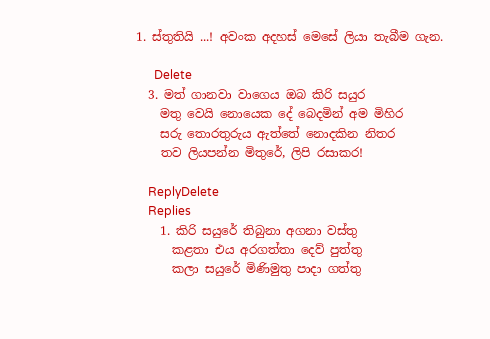1. ස්තුතියි ...! අවංක අදහස් මෙසේ ලියා තැබීම ගැන.

      Delete
  3. මත් ගානවා වාගෙය ඔබ කිරි සයුර
    මතු වෙයි නොයෙක දේ බෙදමින් අම මිහිර
    සරු තොරතුරුය ඇත්තේ නොදකින නිතර
    තව ලියපන්න මිතුරේ, ලිපි රසාකර!

    ReplyDelete
    Replies
    1. කිරි සයුරේ තිබුනා අගනා වස්තු
      කළතා එය අරගත්තා දෙව් පුත්තු
      කලා සයුරේ මිණිමුතු පාදා ගත්තු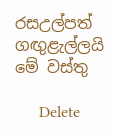රසඋල්පත් ගඟුළැල්ලයි මේ වස්තු

      Delete